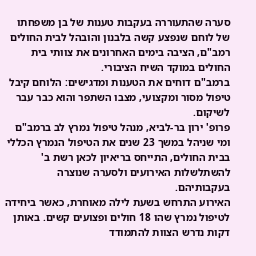סערה שהתעוררה בעקבות טענות של בן משפחתו של לוחם שנפצע קשה בלבנון והובהל לבית החולים רמב"ם, הציבה בימים האחרונים את צוותי בית החולים במוקד השיח הציבורי.
ברמב"ם דוחים את הטענות ומדגישים: הלוחם קיבל טיפול מסור ומקצועי, מצבו השתפר והוא כבר עבר לשיקום.
פרופ' ירון בר-לביא, מנהל טיפול נמרץ לב ברמב"ם ומי שניהל במשך 23 שנים את הטיפול הנמרץ הכללי בבית החולים, התייחס בריאיון לכאן רשת ב' להשתלשלות האירועים ולסערה שנוצרה בעקבותיהם.
האירוע התרחש בשעת לילה מאוחרת, כאשר ביחידה לטיפול נמרץ שהו 18 חולים ופצועים קשים. באותן דקות נדרש הצוות להתמודד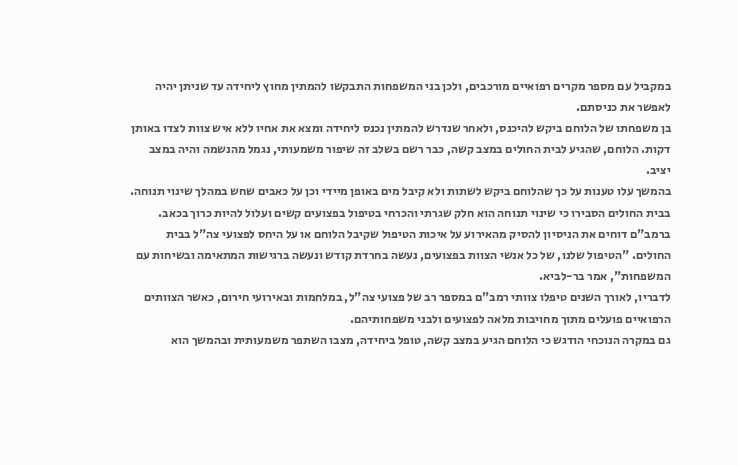במקביל עם מספר מקרים רפואיים מורכבים, ולכן בני המשפחות התבקשו להמתין מחוץ ליחידה עד שניתן יהיה לאפשר את כניסתם.
בן משפחתו של הלוחם ביקש להיכנס, ולאחר שנדרש להמתין נכנס ליחידה ומצא את אחיו ללא איש צוות לצדו באותן דקות. הלוחם, שהגיע לבית החולים במצב קשה, כבר רשם בשלב זה שיפור משמעותי, נגמל מהנשמה והיה במצב יציב.
בהמשך עלו טענות על כך שהלוחם ביקש לשתות ולא קיבל מים באופן מיידי וכן על כאבים שחש במהלך שינוי תנוחה. בבית החולים הסבירו כי שינוי תנוחה הוא חלק שגרתי והכרחי בטיפול בפצועים קשים ועלול להיות כרוך בכאב.
ברמב"ם דוחים את הניסיון להסיק מהאירוע על איכות הטיפול שקיבל הלוחם או על היחס לפצועי צה"ל בבית החולים. "הטיפול שלנו, של כל אנשי הצוות בפצועים, נעשה בחרדת קודש ונעשה ברגישות המתאימה ובשיחות עם המשפחות", אמר בר-לביא.
לדבריו, לאורך השנים טיפלו צוותי רמב"ם במספר רב של פצועי צה"ל, במלחמות ובאירועי חירום, כאשר הצוותים הרפואיים פועלים מתוך מחויבות מלאה לפצועים ולבני משפחותיהם.
גם במקרה הנוכחי הודגש כי הלוחם הגיע במצב קשה, טופל ביחידה, מצבו השתפר משמעותית ובהמשך הוא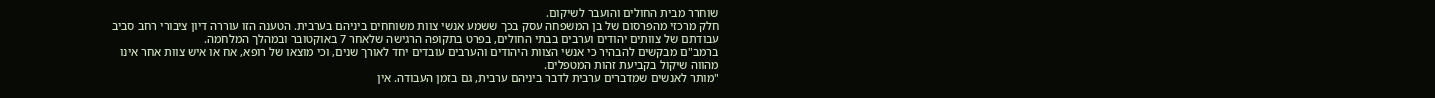שוחרר מבית החולים והועבר לשיקום.
חלק מרכזי מהפרסום של בן המשפחה עסק בכך ששמע אנשי צוות משוחחים ביניהם בערבית. הטענה הזו עוררה דיון ציבורי רחב סביב עבודתם של צוותים יהודים וערבים בבתי החולים, בפרט בתקופה הרגישה שלאחר 7 באוקטובר ובמהלך המלחמה.
ברמב"ם מבקשים להבהיר כי אנשי הצוות היהודים והערבים עובדים יחד לאורך שנים, וכי מוצאו של רופא, אח או איש צוות אחר אינו מהווה שיקול בקביעת זהות המטפלים.
"מותר לאנשים שמדברים ערבית לדבר ביניהם ערבית, גם בזמן העבודה. אין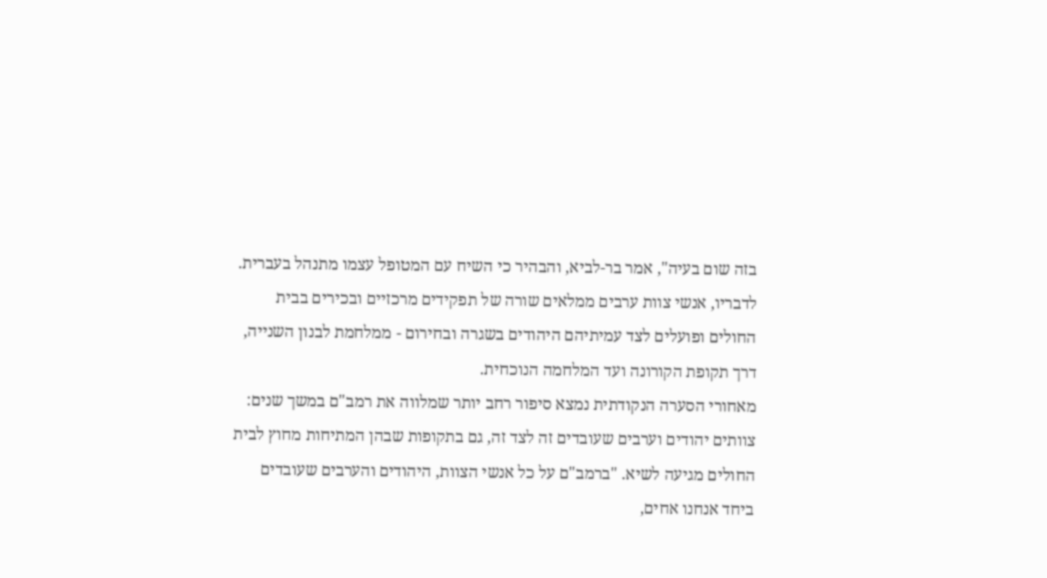בזה שום בעיה", אמר בר-לביא, והבהיר כי השיח עם המטופל עצמו מתנהל בעברית. לדבריו, אנשי צוות ערבים ממלאים שורה של תפקידים מרכזיים ובכירים בבית החולים ופועלים לצד עמיתיהם היהודים בשגרה ובחירום - ממלחמת לבנון השנייה, דרך תקופת הקורונה ועד המלחמה הנוכחית.
מאחורי הסערה הנקודתית נמצא סיפור רחב יותר שמלווה את רמב"ם במשך שנים: צוותים יהודים וערבים שעובדים זה לצד זה, גם בתקופות שבהן המתיחות מחוץ לבית החולים מגיעה לשיא. "ברמב"ם על כל אנשי הצוות, היהודים והערבים שעובדים ביחד אנחנו אחים,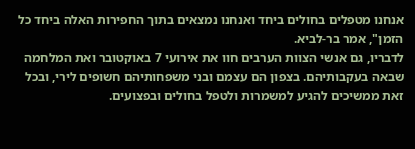אנחנו מטפלים בחולים ביחד ואנחנו נמצאים בתוך החפירות האלה ביחד כל הזמן", אמר בר-לביא.
לדבריו, גם אנשי הצוות הערבים חוו את אירועי 7 באוקטובר ואת המלחמה שבאה בעקבותיהם. בצפון הם עצמם ובני משפחותיהם חשופים לירי, ובכל זאת ממשיכים להגיע למשמרות ולטפל בחולים ובפצועים.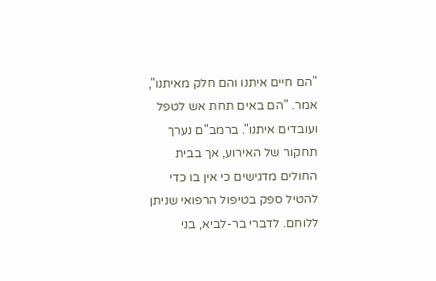"הם חיים איתנו והם חלק מאיתנו", אמר. "הם באים תחת אש לטפל ועובדים איתנו". ברמב"ם נערך תחקור של האירוע, אך בבית החולים מדגישים כי אין בו כדי להטיל ספק בטיפול הרפואי שניתן ללוחם. לדברי בר-לביא, בני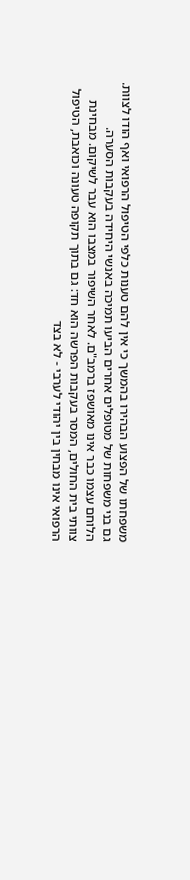משפחתו של הפצוע הבהירו בהמשך כי אין להם טענות כלפי הטיפול הרפואי ואף הודו לצוות. גם בני משפחות של מטופלים אחרים הביעו תמיכה באנשי היחידה בעקבות הסערה.
הלוחם עצמו כבר אינו מאושפז ברמב"ם. לאחר השיפור במצבו הוא עבר לשיקום. מבחינת צוותי בית החולים, המסר בעקבות הפרשה הוא חד: גם בתוך תקופה טעונה וכואבת, הטיפול הרפואי אינו מבחין בין יהודי לערבי - לא בצד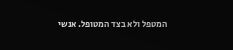המטפל ולא בצד המטופל. אנשי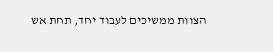הצוות ממשיכים לעבוד יחד, תחת אש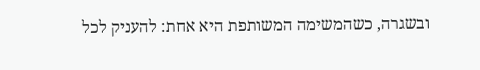ובשגרה, כשהמשימה המשותפת היא אחת: להעניק לכל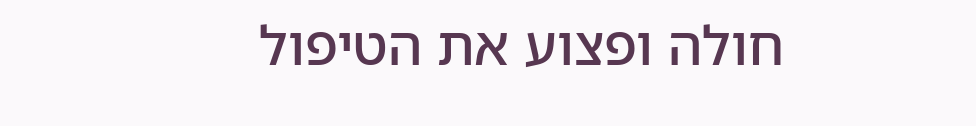חולה ופצוע את הטיפול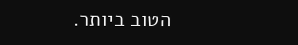הטוב ביותר.